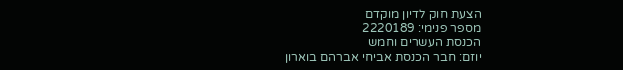הצעת חוק לדיון מוקדם
מספר פנימי: 2220189
הכנסת העשרים וחמש
יוזם: חבר הכנסת אביחי אברהם בוארון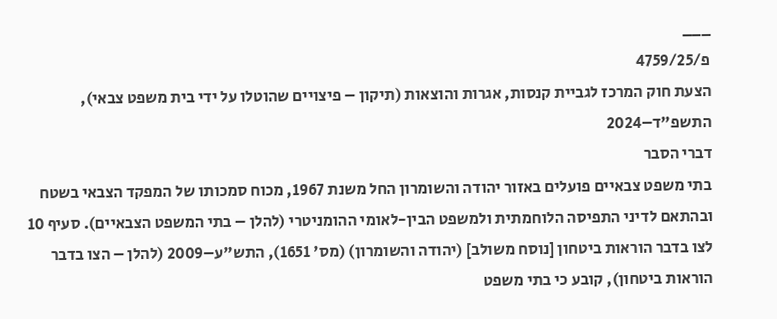___
פ/4759/25
הצעת חוק המרכז לגביית קנסות, אגרות והוצאות (תיקון – פיצויים שהוטלו על ידי בית משפט צבאי), התשפ"ד–2024
דברי הסבר
בתי משפט צבאיים פועלים באזור יהודה והשומרון החל משנת 1967, מכוח סמכותו של המפקד הצבאי בשטח ובהתאם לדיני התפיסה הלוחמתית ולמשפט הבין-לאומי ההומניטרי (להלן – בתי המשפט הצבאיים). סעיף 10 לצו בדבר הוראות ביטחון [נוסח משולב] (יהודה והשומרון) (מס' 1651), התש"ע–2009 (להלן – הצו בדבר הוראות ביטחון), קובע כי בתי משפט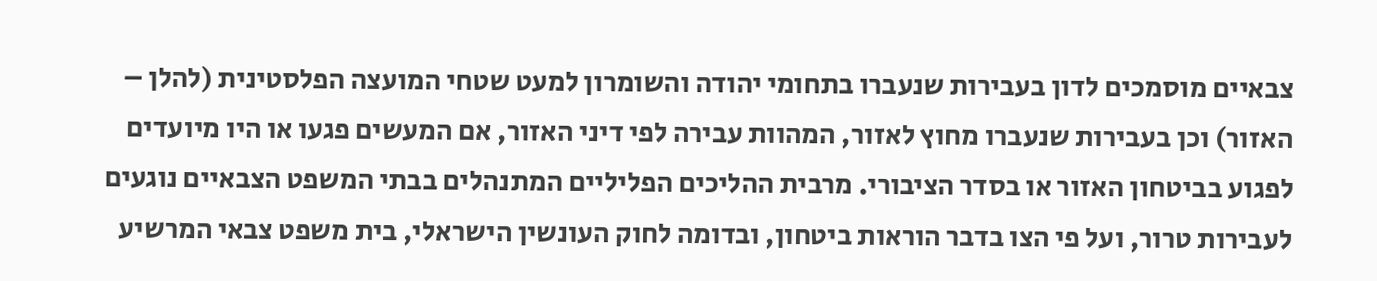צבאיים מוסמכים לדון בעבירות שנעברו בתחומי יהודה והשומרון למעט שטחי המועצה הפלסטינית (להלן – האזור) וכן בעבירות שנעברו מחוץ לאזור, המהוות עבירה לפי דיני האזור, אם המעשים פגעו או היו מיועדים לפגוע בביטחון האזור או בסדר הציבורי. מרבית ההליכים הפליליים המתנהלים בבתי המשפט הצבאיים נוגעים לעבירות טרור, ועל פי הצו בדבר הוראות ביטחון, ובדומה לחוק העונשין הישראלי, בית משפט צבאי המרשיע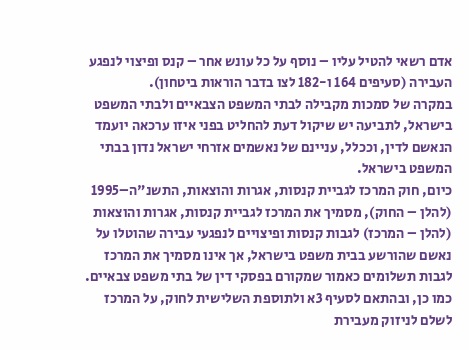אדם רשאי להטיל עליו – נוסף על כל עונש אחר – קנס ופיצוי לנפגע העבירה (סעיפים 164 ו-182 לצו בדבר הוראות ביטחון).
במקרה של סמכות מקבילה לבתי המשפט הצבאיים ולבתי המשפט בישראל, לתביעה יש שיקול דעת להחליט בפני איזו ערכאה יועמד הנאשם לדין, וככלל, עניינם של נאשמים אזרחי ישראל נדון בבתי המשפט בישראל.
כיום, חוק המרכז לגביית קנסות, אגרות והוצאות, התשנ"ה–1995 (להלן – החוק), מסמיך את המרכז לגביית קנסות, אגרות והוצאות (להלן – המרכז) לגבות קנסות ופיצויים לנפגעי עבירה שהוטלו על נאשם שהורשע בבית משפט בישראל, אך אינו מסמיך את המרכז לגבות תשלומים כאמור שמקורם בפסקי דין של בתי משפט צבאיים. כמו כן, ובהתאם לסעיף 3א ולתוספת השלישית לחוק, על המרכז לשלם לניזוק מעבירת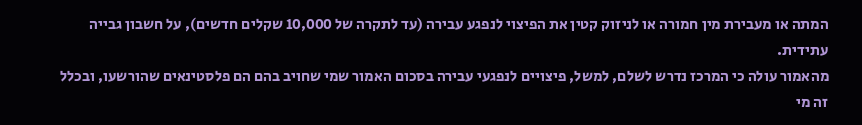המתה או מעבירת מין חמורה או לניזוק קטין את הפיצוי לנפגע עבירה (עד לתקרה של 10,000 שקלים חדשים), על חשבון גבייה עתידית.
מהאמור עולה כי המרכז נדרש לשלם, למשל, פיצויים לנפגעי עבירה בסכום האמור שמי שחויב בהם הם פלסטינאים שהורשעו, ובכלל זה מי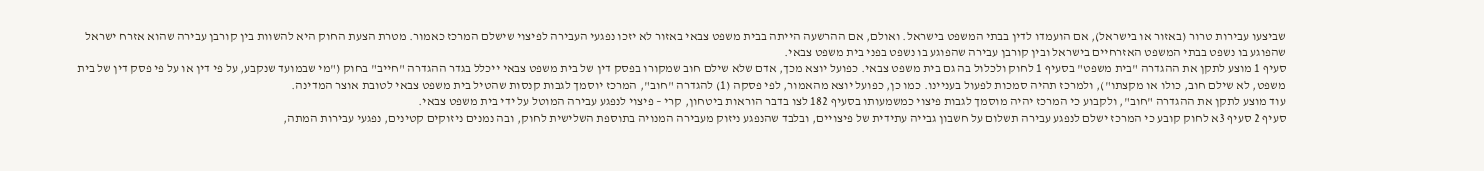שביצעו עבירות טרור (באזור או בישראל), אם הועמדו לדין בבתי המשפט בישראל. ואולם, אם ההרשעה הייתה בבית משפט צבאי באזור לא יזכו נפגעי העבירה לפיצוי שישלם המרכז כאמור. מטרת הצעת החוק היא להשוות בין קורבן עבירה שהוא אזרח ישראל שהפוגע בו נשפט בבתי המשפט האזרחיים בישראל ובין קורבן עבירה שהפוגע בו נשפט בפני בית משפט צבאי.
סעיף 1 מוצע לתקן את ההגדרה "בית משפט" בסעיף 1 לחוק ולכלול בה גם בית משפט צבאי. כפועל יוצא מכך, אדם שלא שילם חוב שמקורו בפסק דין של בית משפט צבאי ייכלל בגדר ההגדרה "חייב" בחוק ("מי שבמועד שנקבע, על פי דין או על פי פסק דין של בית משפט, לא שילם חוב, כולו או מקצתו"), ולמרכז תהיה סמכות לפעול בעניינו. כמו כן, כפועל יוצא מהאמור, לפי פסקה (1) להגדרה "חוב", המרכז יוסמך לגבות קנסות שהטיל בית משפט צבאי לטובת אוצר המדינה.
עוד מוצע לתקן את ההגדרה "חוב", ולקבוע כי המרכז יהיה מוסמך לגבות פיצוי כמשמעותו בסעיף 182 לצו בדבר הוראות ביטחון, קרי – פיצוי לנפגע עבירה המוטל על ידי בית משפט צבאי.
סעיף 2 סעיף 3א לחוק קובע כי המרכז ישלם לנפגע עבירה תשלום על חשבון גבייה עתידית של פיצויים, ובלבד שהנפגע ניזוק מעבירה המנויה בתוספת השלישית לחוק, ובה נמנים ניזוקים קטינים, נפגעי עבירות המתה,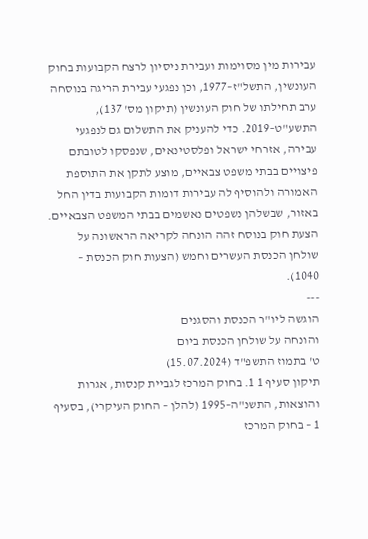עבירות מין מסוימות ועבירת ניסיון לרצח הקבועות בחוק העונשין, התשל"ז–1977, וכן נפגעי עבירת הריגה בנוסחה ערב תחילתו של חוק העונשין (תיקון מס' 137), התשע"ט–2019. כדי להעניק את התשלום גם לנפגעי עבירה, אזרחי ישראל ופלסטינאים, שנפסקו לטובתם פיצויים בבתי משפט צבאיים, מוצע לתקן את התוספת האמורה ולהוסיף לה עבירות דומות הקבועות בדין החל באזור, שבשלהן נשפטים נאשמים בבתי המשפט הצבאיים.
הצעת חוק בנוסח זהה הונחה לקריאה הראשונה על שולחן הכנסת העשרים וחמש (הצעות חוק הכנסת – 1040).
---
הוגשה ליו"ר הכנסת והסגנים
והונחה על שולחן הכנסת ביום
ט' בתמוז התשפ"ד (15.07.2024)
תיקון סעיף 1 1. בחוק המרכז לגביית קנסות, אגרות והוצאות, התשנ"ה–1995 (להלן – החוק העיקרי), בסעיף 1 – בחוק המרכז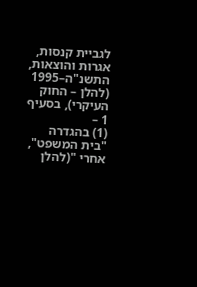לגביית קנסות, אגרות והוצאות, התשנ"ה–1995 (להלן – החוק העיקרי), בסעיף 1 –
(1) בהגדרה "בית המשפט", אחרי "(להלן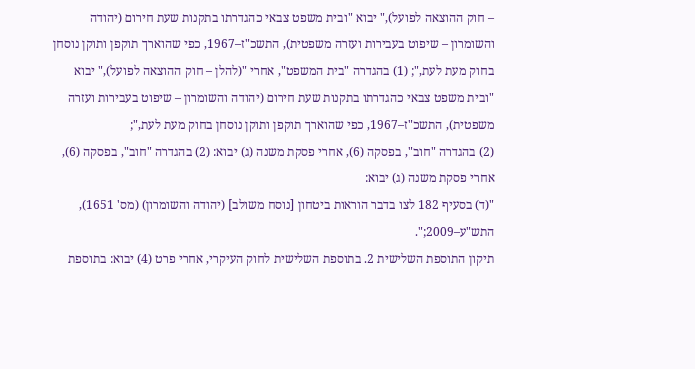– חוק ההוצאה לפועל)," יבוא "ובית משפט צבאי כהגדרתו בתקנות שעת חירום (יהודה והשומרון – שיפוט בעבירות ועזרה משפטית), התשכ"ז–1967, כפי שהוארך תוקפן ותוקן נוסחן בחוק מעת לעת,"; (1) בהגדרה "בית המשפט", אחרי "(להלן – חוק ההוצאה לפועל)," יבוא "ובית משפט צבאי כהגדרתו בתקנות שעת חירום (יהודה והשומרון – שיפוט בעבירות ועזרה משפטית), התשכ"ז–1967, כפי שהוארך תוקפן ותוקן נוסחן בחוק מעת לעת,";
(2) בהגדרה "חוב", בפסקה (6), אחרי פסקת משנה (ג) יבוא: (2) בהגדרה "חוב", בפסקה (6), אחרי פסקת משנה (ג) יבוא:
"(ד) בסעיף 182 לצו בדבר הוראות ביטחון [נוסח משולב] (יהודה והשומרון) (מס' 1651), התש"ע–2009;".
תיקון התוספת השלישית 2. בתוספת השלישית לחוק העיקרי, אחרי פרט (4) יבוא: בתוספת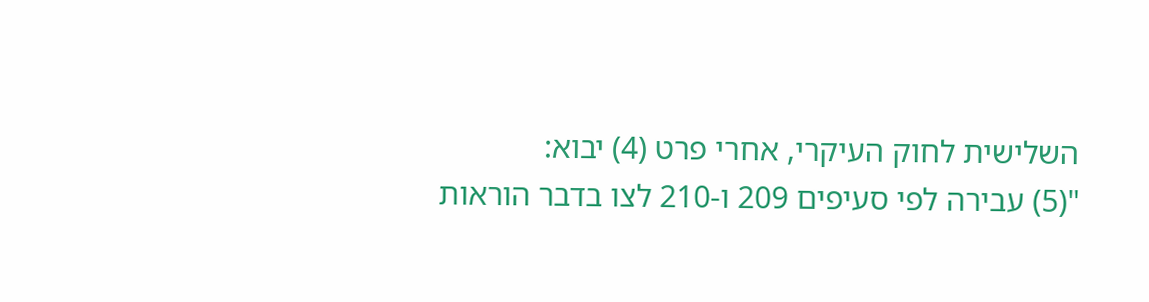השלישית לחוק העיקרי, אחרי פרט (4) יבוא:
"(5) עבירה לפי סעיפים 209 ו-210 לצו בדבר הוראות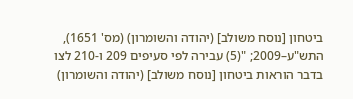ביטחון [נוסח משולב] (יהודה והשומרון) (מס' 1651), התש"ע–2009; "(5) עבירה לפי סעיפים 209 ו-210 לצו בדבר הוראות ביטחון [נוסח משולב] (יהודה והשומרון)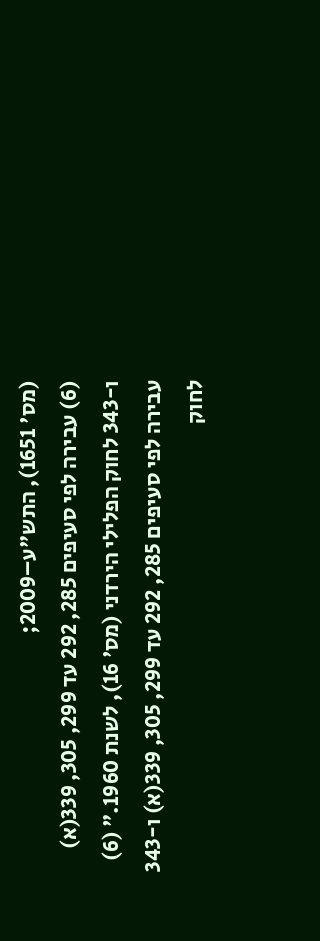(מס' 1651), התש"ע–2009;
(6) עבירה לפי סעיפים 285, 292 עד 299, 305, 339(א) ו-343 לחוק הפלילי הירדני (מס' 16), לשנת 1960." (6) עבירה לפי סעיפים 285, 292 עד 299, 305, 339(א) ו-343 לחוק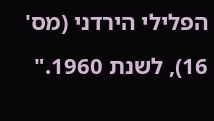הפלילי הירדני (מס' 16), לשנת 1960."